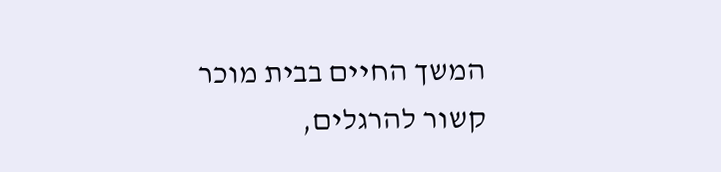המשך החיים בבית מוכר קשור להרגלים,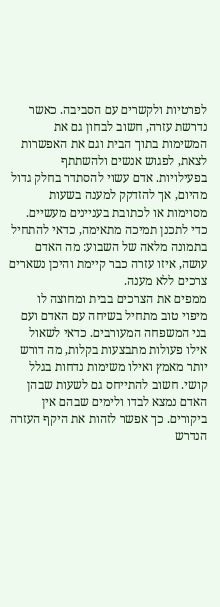לפרטיות ולקשרים עם הסביבה. כאשר נדרשת עזרה, חשוב לבחון גם את המשימות בתוך הבית וגם את האפשרות לצאת, לפגוש אנשים ולהשתתף בפעילויות. אדם עשוי להסתדר בחלק גדול מהיום, אך להזדקק למענה בשעות מסוימות או לכתובת בעניינים מעשיים. כדי לתכנן תמיכה מתאימה, כדאי להתחיל בתמונה מלאה של השבוע: מה האדם עושה, איזו עזרה כבר קיימת והיכן נשארים צרכים ללא מענה.
ממפים את הצרכים בבית ומחוצה לו
מיפוי טוב מתחיל בשיחה עם האדם ועם בני המשפחה המעורבים. כדאי לשאול אילו פעולות מתבצעות בקלות, מה דורש יותר מאמץ ואילו משימות נדחות בגלל קושי. חשוב להתייחס גם לשעות שבהן האדם נמצא לבדו ולימים שבהם אין ביקורים. כך אפשר לזהות את היקף העזרה הנדרש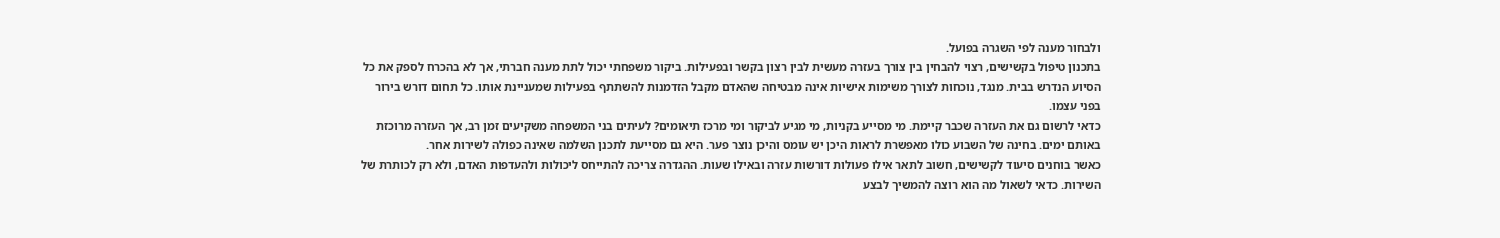ולבחור מענה לפי השגרה בפועל.
בתכנון טיפול בקשישים, רצוי להבחין בין צורך בעזרה מעשית לבין רצון בקשר ובפעילות. ביקור משפחתי יכול לתת מענה חברתי, אך לא בהכרח לספק את כל הסיוע הנדרש בבית. מנגד, נוכחות לצורך משימות אישיות אינה מבטיחה שהאדם מקבל הזדמנות להשתתף בפעילות שמעניינת אותו. כל תחום דורש בירור בפני עצמו.
כדאי לרשום גם את העזרה שכבר קיימת. מי מסייע בקניות, מי מגיע לביקור ומי מרכז תיאומים? לעיתים בני המשפחה משקיעים זמן רב, אך העזרה מרוכזת באותם ימים. בחינה של השבוע כולו מאפשרת לראות היכן יש עומס והיכן נוצר פער. היא גם מסייעת לתכנן השלמה שאינה כפולה לשירות אחר.
כאשר בוחנים סיעוד לקשישים, חשוב לתאר אילו פעולות דורשות עזרה ובאילו שעות. ההגדרה צריכה להתייחס ליכולות ולהעדפות האדם, ולא רק לכותרת של השירות. כדאי לשאול מה הוא רוצה להמשיך לבצע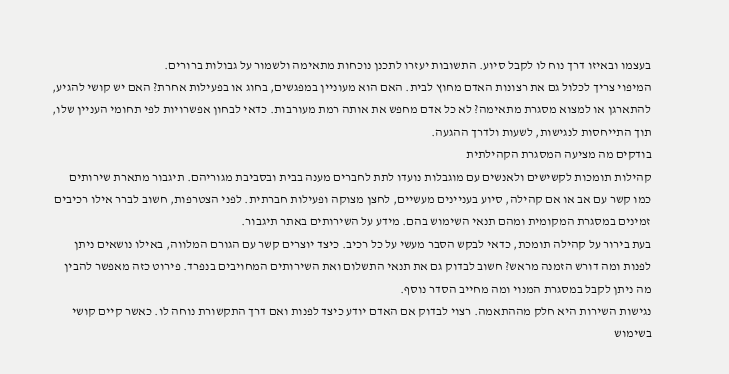בעצמו ובאיזו דרך נוח לו לקבל סיוע. התשובות יעזרו לתכנן נוכחות מתאימה ולשמור על גבולות ברורים.
המיפוי צריך לכלול גם את רצונות האדם מחוץ לבית. האם הוא מעוניין במפגשים, בחוג או בפעילות אחרת? האם יש קושי להגיע, להתארגן או למצוא מסגרת מתאימה? לא כל אדם מחפש את אותה רמת מעורבות. כדאי לבחון אפשרויות לפי תחומי העניין שלו, תוך התייחסות לנגישות, לשעות ולדרך ההגעה.
בודקים מה מציעה המסגרת הקהילתית
קהילות תומכות לקשישים ולאנשים עם מוגבלות נועדו לתת לחברים מענה בבית ובסביבת מגוריהם. תיגבור מתארת שירותים כמו קשר עם אב או אם קהילה, סיוע בעניינים מעשיים, לחצן מצוקה ופעילות חברתית. לפני הצטרפות, חשוב לברר אילו רכיבים זמינים במסגרת המקומית ומהם תנאי השימוש בהם. מידע על השירותים באתר תיגבור.
בעת בירור על קהילה תומכת, כדאי לבקש הסבר מעשי על כל רכיב. כיצד יוצרים קשר עם הגורם המלווה, באילו נושאים ניתן לפנות ומה דורש הזמנה מראש? חשוב לבדוק גם את תנאי התשלום ואת השירותים המחויבים בנפרד. פירוט כזה מאפשר להבין מה ניתן לקבל במסגרת המנוי ומה מחייב הסדר נוסף.
נגישות השירות היא חלק מההתאמה. רצוי לבדוק אם האדם יודע כיצד לפנות ואם דרך התקשורת נוחה לו. כאשר קיים קושי בשימוש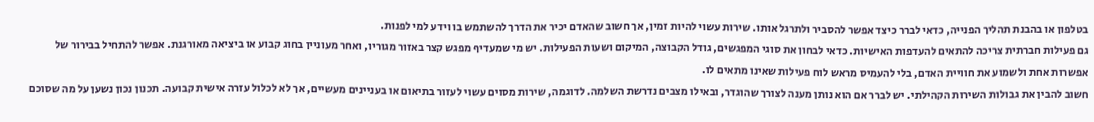בטלפון או בהבנת תהליך הפנייה, כדאי לברר כיצד אפשר להסביר ולתרגל אותו. שירות עשוי להיות זמין, אך חשוב שהאדם יכיר את הדרך להשתמש בו וידע למי לפנות.
גם פעילות חברתית צריכה להתאים להעדפות האישיות. כדאי לבחון את סוגי המפגשים, גודל הקבוצה, המיקום ושעות הפעילות. יש מי שמעדיף מפגש קצר באזור מגוריו, ואחר מעוניין בחוג קבוע או ביציאה מאורגנת. אפשר להתחיל בבירור של אפשרות אחת ולשמוע את חוויית האדם, בלי להעמיס מראש לוח פעילות שאינו מתאים לו.
חשוב להבין את גבולות השירות הקהילתי. יש לברר אם הוא נותן מענה לצורך שהוגדר, ובאילו מצבים נדרשת השלמה. לדוגמה, שירות מסוים עשוי לעזור בתיאום או בעניינים מעשיים, אך לא לכלול עזרה אישית קבועה. תכנון נכון נשען על מה שסוכם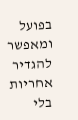בפועל ומאפשר להגדיר אחריות בלי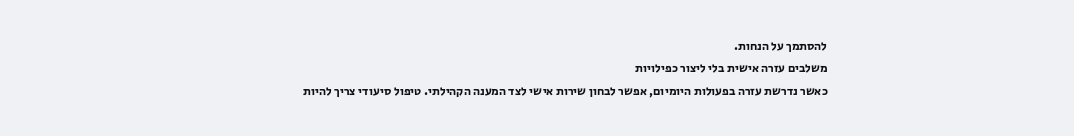להסתמך על הנחות.
משלבים עזרה אישית בלי ליצור כפילויות
כאשר נדרשת עזרה בפעולות היומיום, אפשר לבחון שירות אישי לצד המענה הקהילתי. טיפול סיעודי צריך להיות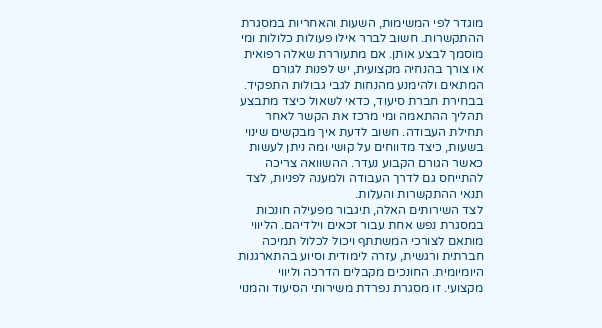מוגדר לפי המשימות, השעות והאחריות במסגרת ההתקשרות. חשוב לברר אילו פעולות כלולות ומי מוסמך לבצע אותן. אם מתעוררת שאלה רפואית או צורך בהנחיה מקצועית, יש לפנות לגורם המתאים ולהימנע מהנחות לגבי גבולות התפקיד.
בבחירת חברת סיעוד, כדאי לשאול כיצד מתבצע תהליך ההתאמה ומי מרכז את הקשר לאחר תחילת העבודה. חשוב לדעת איך מבקשים שינוי בשעות, כיצד מדווחים על קושי ומה ניתן לעשות כאשר הגורם הקבוע נעדר. ההשוואה צריכה להתייחס גם לדרך העבודה ולמענה לפניות, לצד תנאי ההתקשרות והעלות.
לצד השירותים האלה, תיגבור מפעילה חונכות במסגרת נפש אחת עבור זכאים וילדיהם. הליווי מותאם לצורכי המשתתף ויכול לכלול תמיכה חברתית ורגשית, עזרה לימודית וסיוע בהתארגנות היומיומית. החונכים מקבלים הדרכה וליווי מקצועי. זו מסגרת נפרדת משירותי הסיעוד והמנוי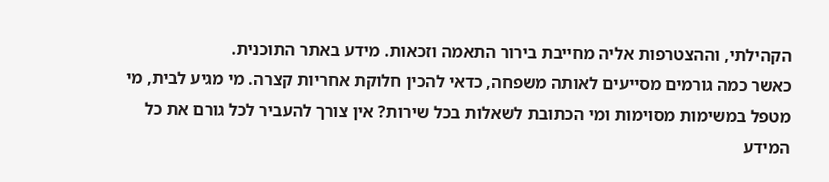הקהילתי, וההצטרפות אליה מחייבת בירור התאמה וזכאות. מידע באתר התוכנית.
כאשר כמה גורמים מסייעים לאותה משפחה, כדאי להכין חלוקת אחריות קצרה. מי מגיע לבית, מי מטפל במשימות מסוימות ומי הכתובת לשאלות בכל שירות? אין צורך להעביר לכל גורם את כל המידע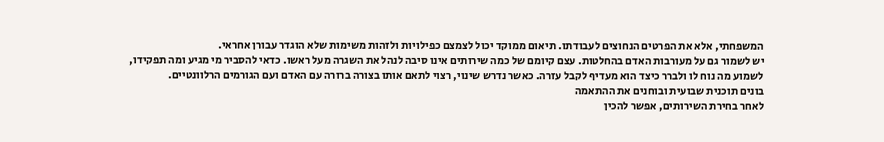המשפחתי, אלא את הפרטים הנחוצים לעבודתו. תיאום ממוקד יכול לצמצם כפילויות ולזהות משימות שלא הוגדר עבורן אחראי.
יש לשמור גם על מעורבות האדם בהחלטות. עצם קיומם של כמה שירותים אינו סיבה לנהל את השגרה מעל ראשו. כדאי להסביר מי מגיע ומה תפקידו, לשמוע מה נוח לו ולברר כיצד הוא מעדיף לקבל עזרה. כאשר נדרש שינוי, רצוי לתאם אותו בצורה ברורה עם האדם ועם הגורמים הרלוונטיים.
בונים תוכנית שבועית ובוחנים את ההתאמה
לאחר בחירת השירותים, אפשר להכין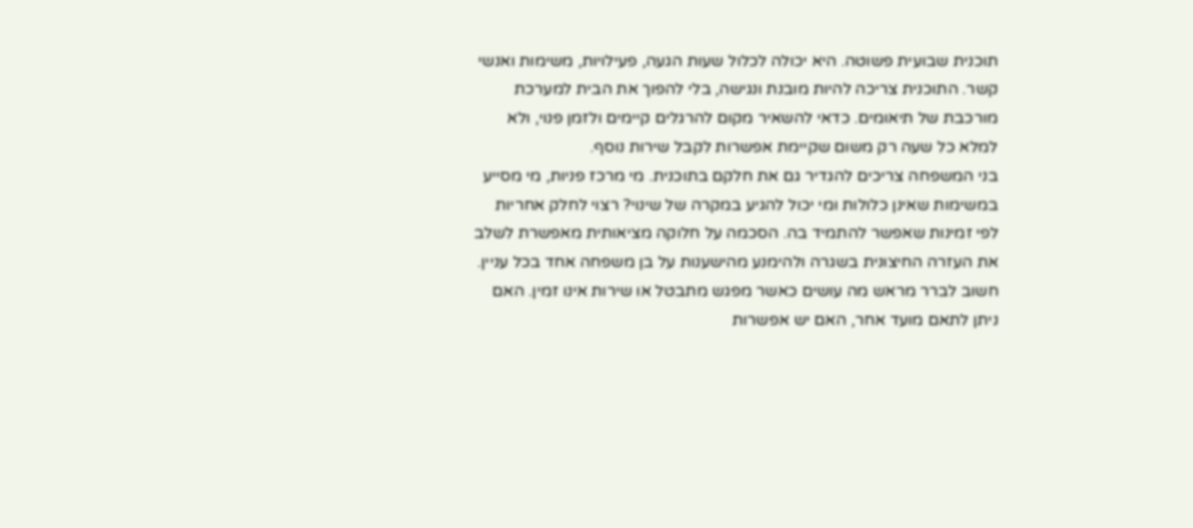תוכנית שבועית פשוטה. היא יכולה לכלול שעות הגעה, פעילויות, משימות ואנשי קשר. התוכנית צריכה להיות מובנת ונגישה, בלי להפוך את הבית למערכת מורכבת של תיאומים. כדאי להשאיר מקום להרגלים קיימים ולזמן פנוי, ולא למלא כל שעה רק משום שקיימת אפשרות לקבל שירות נוסף.
בני המשפחה צריכים להגדיר גם את חלקם בתוכנית. מי מרכז פניות, מי מסייע במשימות שאינן כלולות ומי יכול להגיע במקרה של שינוי? רצוי לחלק אחריות לפי זמינות שאפשר להתמיד בה. הסכמה על חלוקה מציאותית מאפשרת לשלב את העזרה החיצונית בשגרה ולהימנע מהישענות על בן משפחה אחד בכל עניין.
חשוב לברר מראש מה עושים כאשר מפגש מתבטל או שירות אינו זמין. האם ניתן לתאם מועד אחר, האם יש אפשרות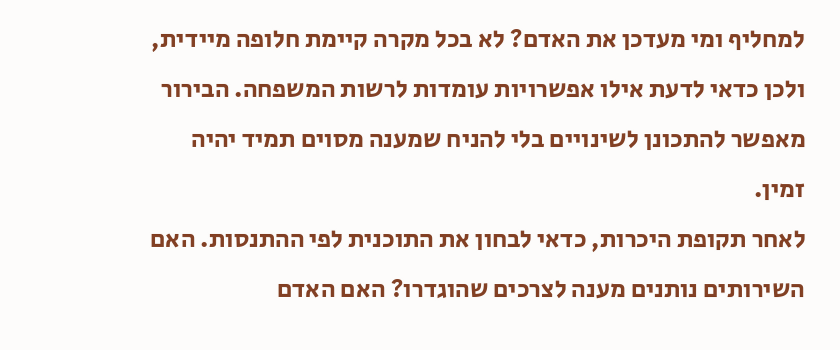למחליף ומי מעדכן את האדם? לא בכל מקרה קיימת חלופה מיידית, ולכן כדאי לדעת אילו אפשרויות עומדות לרשות המשפחה. הבירור מאפשר להתכונן לשינויים בלי להניח שמענה מסוים תמיד יהיה זמין.
לאחר תקופת היכרות, כדאי לבחון את התוכנית לפי ההתנסות. האם השירותים נותנים מענה לצרכים שהוגדרו? האם האדם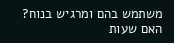משתמש בהם ומרגיש בנוח? האם שעות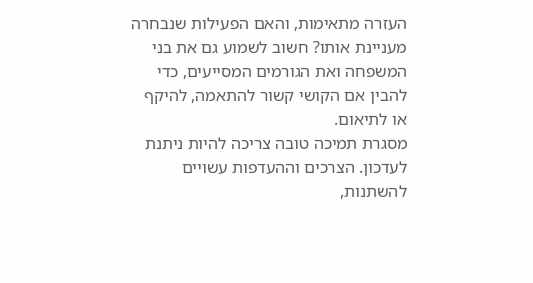העזרה מתאימות, והאם הפעילות שנבחרה מעניינת אותו? חשוב לשמוע גם את בני המשפחה ואת הגורמים המסייעים, כדי להבין אם הקושי קשור להתאמה, להיקף או לתיאום.
מסגרת תמיכה טובה צריכה להיות ניתנת לעדכון. הצרכים וההעדפות עשויים להשתנות,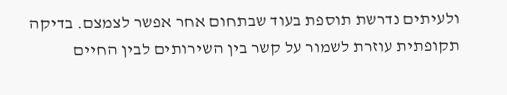ולעיתים נדרשת תוספת בעוד שבתחום אחר אפשר לצמצם. בדיקה תקופתית עוזרת לשמור על קשר בין השירותים לבין החיים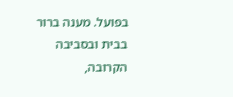בפועל. מענה ברור בבית ובסביבה הקרובה,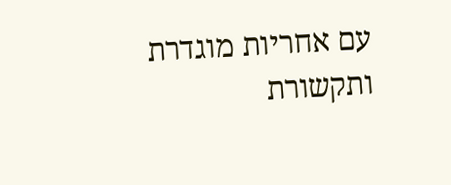עם אחריות מוגדרת ותקשורת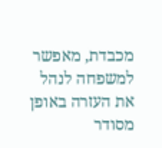מכבדת, מאפשר למשפחה לנהל את העזרה באופן מסודר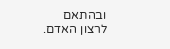ובהתאם לרצון האדם.